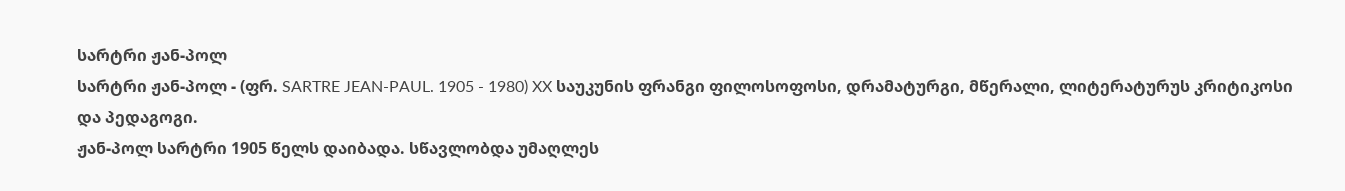სარტრი ჟან-პოლ
სარტრი ჟან-პოლ - (ფრ. SARTRE JEAN-PAUL. 1905 - 1980) XX საუკუნის ფრანგი ფილოსოფოსი, დრამატურგი, მწერალი, ლიტერატურუს კრიტიკოსი და პედაგოგი.
ჟან-პოლ სარტრი 1905 წელს დაიბადა. სწავლობდა უმაღლეს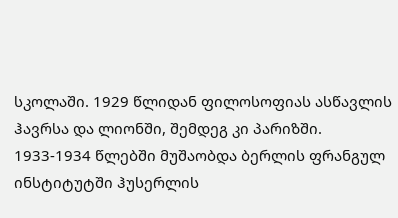სკოლაში. 1929 წლიდან ფილოსოფიას ასწავლის ჰავრსა და ლიონში, შემდეგ კი პარიზში. 1933-1934 წლებში მუშაობდა ბერლის ფრანგულ ინსტიტუტში ჰუსერლის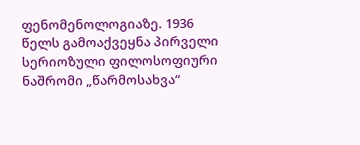ფენომენოლოგიაზე. 1936 წელს გამოაქვეყნა პირველი სერიოზული ფილოსოფიური ნაშრომი „წარმოსახვა“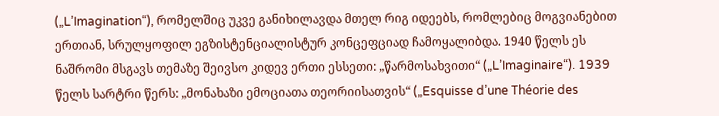(„L’Imagination“), რომელშიც უკვე განიხილავდა მთელ რიგ იდეებს, რომლებიც მოგვიანებით ერთიან, სრულყოფილ ეგზისტენციალისტურ კონცეფციად ჩამოყალიბდა. 1940 წელს ეს ნაშრომი მსგავს თემაზე შეივსო კიდევ ერთი ესსეთი: „წარმოსახვითი“ („L’Imaginaire“). 1939 წელს სარტრი წერს: „მონახაზი ემოციათა თეორიისათვის“ („Esquisse d’une Théorie des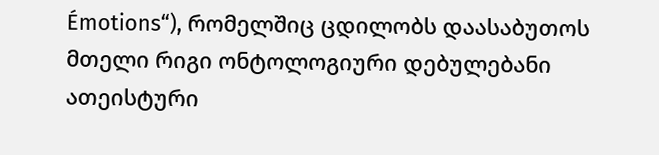Émotions“), რომელშიც ცდილობს დაასაბუთოს მთელი რიგი ონტოლოგიური დებულებანი ათეისტური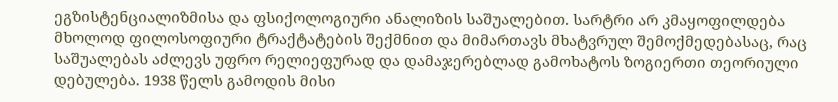ეგზისტენციალიზმისა და ფსიქოლოგიური ანალიზის საშუალებით. სარტრი არ კმაყოფილდება მხოლოდ ფილოსოფიური ტრაქტატების შექმნით და მიმართავს მხატვრულ შემოქმედებასაც, რაც საშუალებას აძლევს უფრო რელიეფურად და დამაჯერებლად გამოხატოს ზოგიერთი თეორიული დებულება. 1938 წელს გამოდის მისი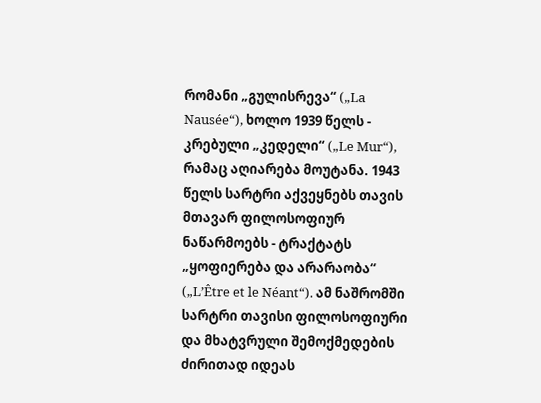რომანი „გულისრევა“ („La Nausée“), ხოლო 1939 წელს - კრებული „კედელი“ („Le Mur“), რამაც აღიარება მოუტანა. 1943 წელს სარტრი აქვეყნებს თავის მთავარ ფილოსოფიურ ნაწარმოებს - ტრაქტატს „ყოფიერება და არარაობა“ („L’Être et le Néant“). ამ ნაშრომში სარტრი თავისი ფილოსოფიური და მხატვრული შემოქმედების ძირითად იდეას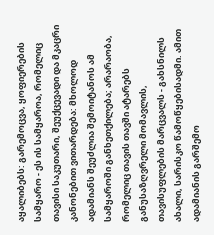აყალიბებს: გარემოცვა, ყოფიერების სამყარო - ეს ის სამყაროა, რომელიც თავისი საკუთარი, შეუქცევადი და მკაცრი კანონებით ვითარდება: მხოლოდ ადამიანს შეუძლია შემოიტანოს ამ სამყაროში განხეთქილება; არარაობა, რომელიც თავის თავში ატარებს განუსაზღვრელი მომავლის, თავისუფლების მარცვალს - გახსნილს ახალი, სარისკო წამოწყებისადმი. ამით ადამიანის გარშემო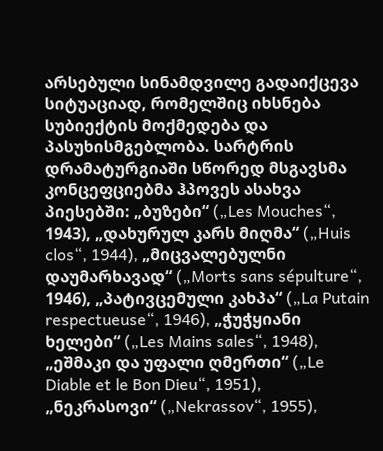არსებული სინამდვილე გადაიქცევა სიტუაციად, რომელშიც იხსნება სუბიექტის მოქმედება და პასუხისმგებლობა. სარტრის დრამატურგიაში სწორედ მსგავსმა კონცეფციებმა ჰპოვეს ასახვა პიესებში: „ბუზები“ („Les Mouches“, 1943), „დახურულ კარს მიღმა“ („Huis clos“, 1944), „მიცვალებულნი დაუმარხავად“ („Morts sans sépulture“, 1946), „პატივცემული კახპა“ („La Putain respectueuse“, 1946), „ჭუჭყიანი ხელები“ („Les Mains sales“, 1948), „ეშმაკი და უფალი ღმერთი“ („Le Diable et le Bon Dieu“, 1951), „ნეკრასოვი“ („Nekrassov“, 1955),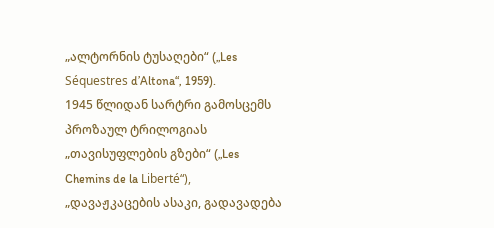„ალტორნის ტუსაღები“ („Les Séquestres d’Altona“, 1959).
1945 წლიდან სარტრი გამოსცემს პროზაულ ტრილოგიას „თავისუფლების გზები“ („Les Chemins de la Liberté“), „დავაჟკაცების ასაკი, გადავადება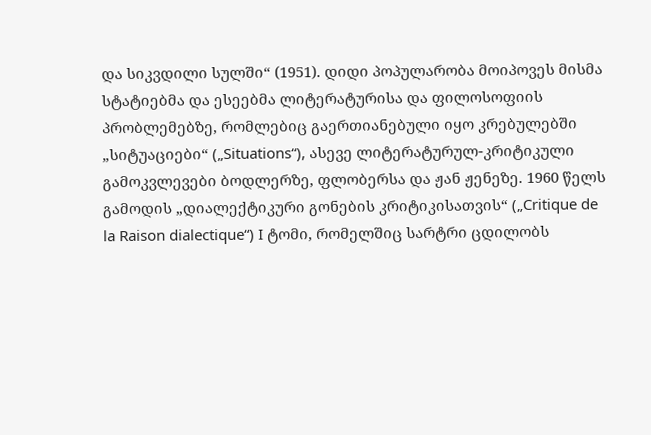და სიკვდილი სულში“ (1951). დიდი პოპულარობა მოიპოვეს მისმა სტატიებმა და ესეებმა ლიტერატურისა და ფილოსოფიის პრობლემებზე, რომლებიც გაერთიანებული იყო კრებულებში „სიტუაციები“ („Situations“), ასევე ლიტერატურულ-კრიტიკული გამოკვლევები ბოდლერზე, ფლობერსა და ჟან ჟენეზე. 1960 წელს გამოდის „დიალექტიკური გონების კრიტიკისათვის“ („Critique de la Raison dialectique“) I ტომი, რომელშიც სარტრი ცდილობს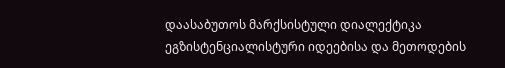დაასაბუთოს მარქსისტული დიალექტიკა ეგზისტენციალისტური იდეებისა და მეთოდების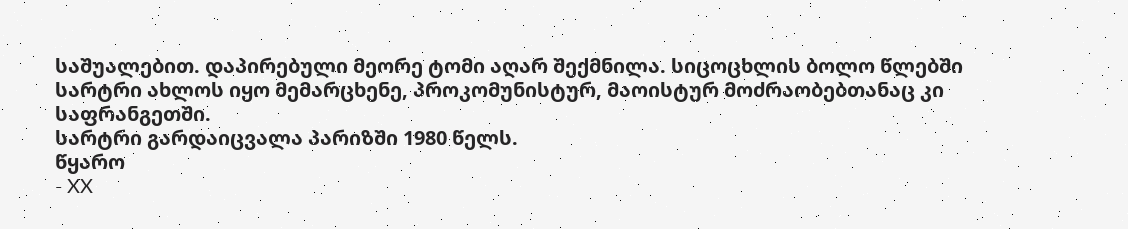საშუალებით. დაპირებული მეორე ტომი აღარ შექმნილა. სიცოცხლის ბოლო წლებში სარტრი ახლოს იყო მემარცხენე, პროკომუნისტურ, მაოისტურ მოძრაობებთანაც კი საფრანგეთში.
სარტრი გარდაიცვალა პარიზში 1980 წელს.
წყარო
- XX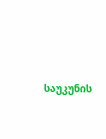საუკუნის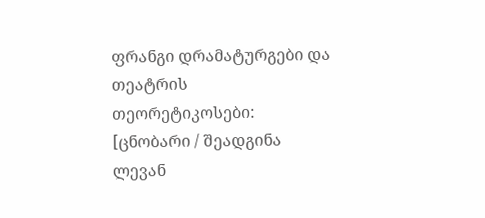ფრანგი დრამატურგები და თეატრის თეორეტიკოსები: [ცნობარი / შეადგინა ლევან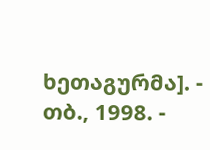ხეთაგურმა]. - თბ., 1998. -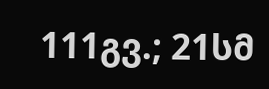111გვ.; 21სმ